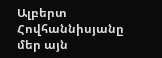Ալբերտ Հովհաննիսյանը մեր այն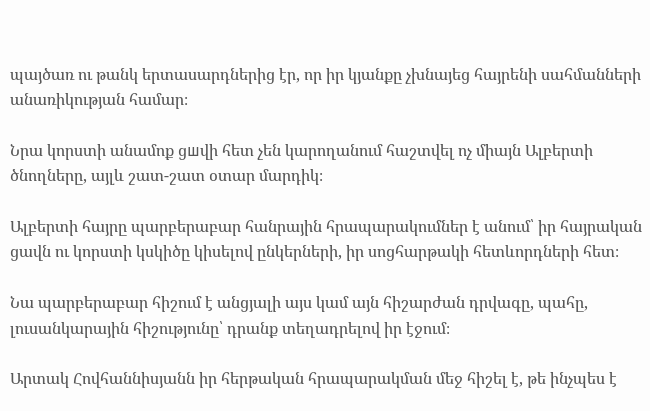պայծառ ու թանկ երտասարդներից էր, որ իր կյանքը չխնայեց հայրենի սահմանների անառիկության համար։

Նրա կորստի անամոք ցшվի հետ չեն կարողանում հաշտվել ոչ միայն Ալբերտի ծնողները, այլև շատ-շատ օտար մարդիկ։

Ալբերտի հայրը պարբերաբար հանրային հրապարակումներ է անում՝ իր հայրական ցավն ու կորստի կսկիծը կիսելով ընկերների, իր սոցհարթակի հետևորդների հետ։

Նա պարբերաբար հիշում է անցյալի այս կամ այն հիշարժան դրվագը, պահը, լուսանկարային հիշությունը՝ դրանք տեղադրելով իր էջում։

Արտակ Հովհաննիսյանն իր հերթական հրապարակման մեջ հիշել է, թե ինչպես է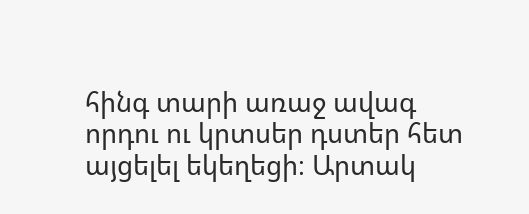հինգ տարի առաջ ավագ որդու ու կրտսեր դստեր հետ այցելել եկեղեցի։ Արտակ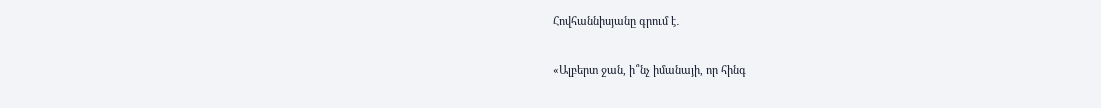Հովհաննիսյանը գրում է․

«Ալբերտ ջան, ի՞նչ իմանայի, որ հինգ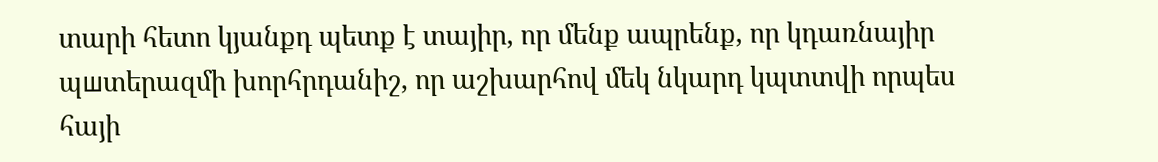տարի հետո կյանքդ պետք է տայիր, որ մենք ապրենք, որ կդառնայիր պшտերազմի խորհրդանիշ, որ աշխարհով մեկ նկարդ կպտտվի որպես հայի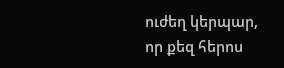ուժեղ կերպար, որ քեզ հերոս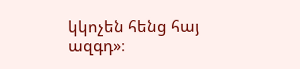կկոչեն հենց հայ ազգդ»։